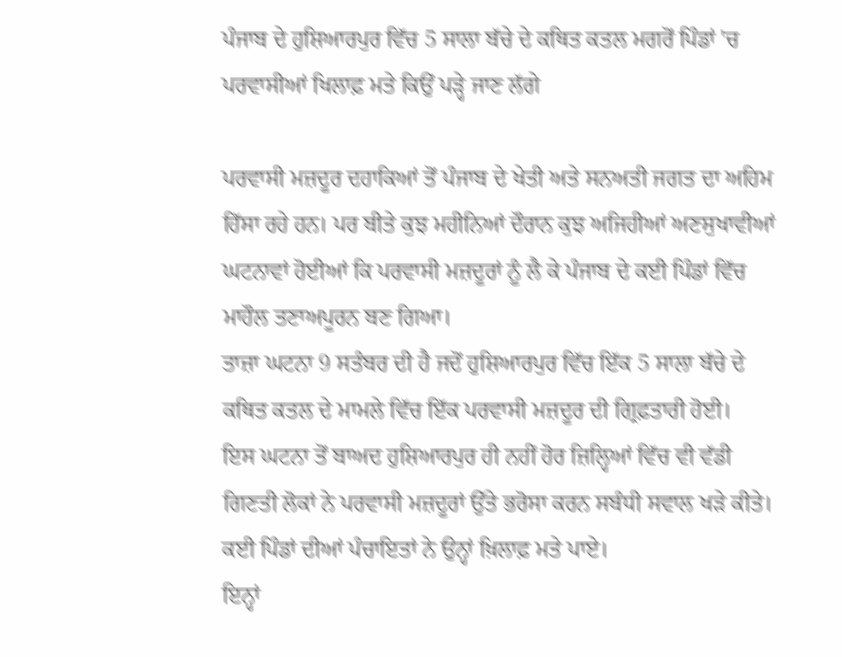ਪੰਜਾਬ ਦੇ ਹੁਸ਼ਿਆਰਪੁਰ ਵਿੱਚ 5 ਸਾਲਾ ਬੱਚੇ ਦੇ ਕਥਿਤ ਕਤਲ ਮਗਰੋਂ ਪਿੰਡਾਂ 'ਚ ਪਰਵਾਸੀਆਂ ਖਿਲਾਫ਼ ਮਤੇ ਕਿਉਂ ਪੜ੍ਹੇ ਜਾਣ ਲੱਗੇ

ਪਰਵਾਸੀ ਮਜ਼ਦੂਰ ਦਹਾਕਿਆਂ ਤੋਂ ਪੰਜਾਬ ਦੇ ਖੇਤੀ ਅਤੇ ਸਨਅਤੀ ਜਗਤ ਦਾ ਅਹਿਮ ਹਿੱਸਾ ਰਹੇ ਹਨ। ਪਰ ਬੀਤੇ ਕੁਝ ਮਹੀਨਿਆਂ ਦੌਰਾਨ ਕੁਝ ਅਜਿਹੀਆਂ ਅਣਸੁਖਾਵੀਆਂ ਘਟਨਾਵਾਂ ਹੋਈਆਂ ਕਿ ਪਰਵਾਸੀ ਮਜ਼ਦੂਰਾਂ ਨੂੰ ਲੈ ਕੇ ਪੰਜਾਬ ਦੇ ਕਈ ਪਿੰਡਾਂ ਵਿੱਚ ਮਾਹੌਲ ਤਣਾਅਪੂਰਨ ਬਣ ਗਿਆ।
ਤਾਜ਼ਾ ਘਟਨਾ 9 ਸਤੰਬਰ ਦੀ ਹੈ ਜਦੋਂ ਹੁਸ਼ਿਆਰਪੁਰ ਵਿੱਚ ਇੱਕ 5 ਸਾਲਾ ਬੱਚੇ ਦੇ ਕਥਿਤ ਕਤਲ ਦੇ ਮਾਮਲੇ ਵਿੱਚ ਇੱਕ ਪਰਵਾਸੀ ਮਜ਼ਦੂਰ ਦੀ ਗ੍ਰਿਫ਼ਤਾਰੀ ਹੋਈ।
ਇਸ ਘਟਨਾ ਤੋਂ ਬਾਅਦ ਹੁਸ਼ਿਆਰਪੁਰ ਹੀ ਨਹੀਂ ਹੋਰ ਜ਼ਿਲ੍ਹਿਆਂ ਵਿੱਚ ਵੀ ਵੱਡੀ ਗਿਣਤੀ ਲੋਕਾਂ ਨੇ ਪਰਵਾਸੀ ਮਜ਼ਦੂਰਾਂ ਉੱਤੇ ਭਰੋਸਾ ਕਰਨ ਸਬੰਧੀ ਸਵਾਲ ਖੜੇ ਕੀਤੇ। ਕਈ ਪਿੰਡਾਂ ਦੀਆਂ ਪੰਚਾਇਤਾਂ ਨੇ ਉਨ੍ਹਾਂ ਖ਼ਿਲਾਫ਼ ਮਤੇ ਪਾਏ।
ਇਨ੍ਹਾਂ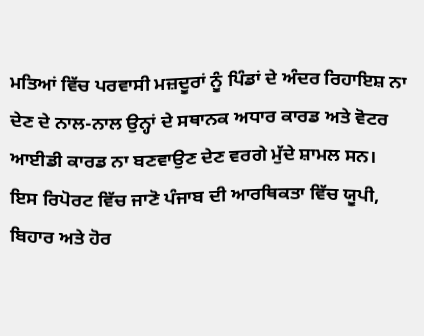ਮਤਿਆਂ ਵਿੱਚ ਪਰਵਾਸੀ ਮਜ਼ਦੂਰਾਂ ਨੂੰ ਪਿੰਡਾਂ ਦੇ ਅੰਦਰ ਰਿਹਾਇਸ਼ ਨਾ ਦੇਣ ਦੇ ਨਾਲ-ਨਾਲ ਉਨ੍ਹਾਂ ਦੇ ਸਥਾਨਕ ਅਧਾਰ ਕਾਰਡ ਅਤੇ ਵੋਟਰ ਆਈਡੀ ਕਾਰਡ ਨਾ ਬਣਵਾਉਣ ਦੇਣ ਵਰਗੇ ਮੁੱਦੇ ਸ਼ਾਮਲ ਸਨ।
ਇਸ ਰਿਪੋਰਟ ਵਿੱਚ ਜਾਣੋ ਪੰਜਾਬ ਦੀ ਆਰਥਿਕਤਾ ਵਿੱਚ ਯੂਪੀ, ਬਿਹਾਰ ਅਤੇ ਹੋਰ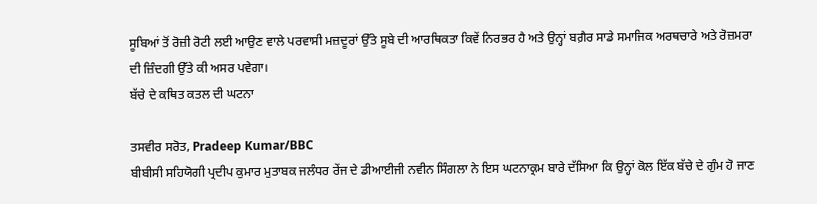ਸੂਬਿਆਂ ਤੋਂ ਰੋਜ਼ੀ ਰੋਟੀ ਲਈ ਆਉਣ ਵਾਲੇ ਪਰਵਾਸੀ ਮਜ਼ਦੂਰਾਂ ਉੱਤੇ ਸੂਬੇ ਦੀ ਆਰਥਿਕਤਾ ਕਿਵੇਂ ਨਿਰਭਰ ਹੈ ਅਤੇ ਉਨ੍ਹਾਂ ਬਗ਼ੈਰ ਸਾਡੇ ਸਮਾਜਿਕ ਅਰਥਚਾਰੇ ਅਤੇ ਰੋਜ਼ਮਰਾ ਦੀ ਜ਼ਿੰਦਗੀ ਉੱਤੇ ਕੀ ਅਸਰ ਪਵੇਗਾ।
ਬੱਚੇ ਦੇ ਕਥਿਤ ਕਤਲ ਦੀ ਘਟਨਾ

ਤਸਵੀਰ ਸਰੋਤ, Pradeep Kumar/BBC
ਬੀਬੀਸੀ ਸਹਿਯੋਗੀ ਪ੍ਰਦੀਪ ਕੁਮਾਰ ਮੁਤਾਬਕ ਜਲੰਧਰ ਰੇਂਜ ਦੇ ਡੀਆਈਜੀ ਨਵੀਨ ਸਿੰਗਲਾ ਨੇ ਇਸ ਘਟਨਾਕ੍ਰਮ ਬਾਰੇ ਦੱਸਿਆ ਕਿ ਉਨ੍ਹਾਂ ਕੋਲ ਇੱਕ ਬੱਚੇ ਦੇ ਗੁੰਮ ਹੋ ਜਾਣ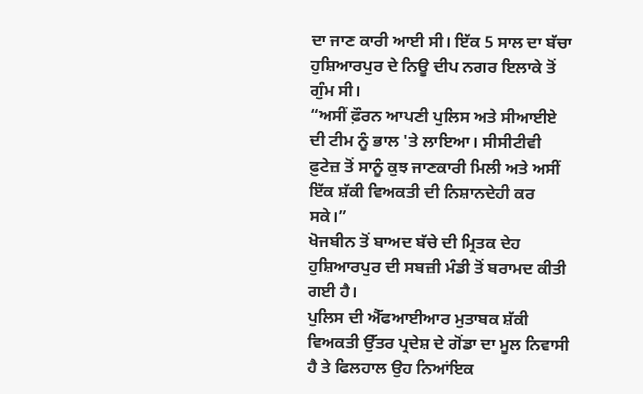ਦਾ ਜਾਣ ਕਾਰੀ ਆਈ ਸੀ। ਇੱਕ 5 ਸਾਲ ਦਾ ਬੱਚਾ ਹੁਸ਼ਿਆਰਪੁਰ ਦੇ ਨਿਊ ਦੀਪ ਨਗਰ ਇਲਾਕੇ ਤੋਂ ਗੁੰਮ ਸੀ।
“ਅਸੀਂ ਫ਼ੌਰਨ ਆਪਣੀ ਪੁਲਿਸ ਅਤੇ ਸੀਆਈਏ ਦੀ ਟੀਮ ਨੂੰ ਭਾਲ 'ਤੇ ਲਾਇਆ। ਸੀਸੀਟੀਵੀ ਫ਼ੁਟੇਜ਼ ਤੋਂ ਸਾਨੂੰ ਕੁਝ ਜਾਣਕਾਰੀ ਮਿਲੀ ਅਤੇ ਅਸੀਂ ਇੱਕ ਸ਼ੱਕੀ ਵਿਅਕਤੀ ਦੀ ਨਿਸ਼ਾਨਦੇਹੀ ਕਰ ਸਕੇ।”
ਖੋਜਬੀਨ ਤੋਂ ਬਾਅਦ ਬੱਚੇ ਦੀ ਮ੍ਰਿਤਕ ਦੇਹ ਹੁਸ਼ਿਆਰਪੁਰ ਦੀ ਸਬਜ਼ੀ ਮੰਡੀ ਤੋਂ ਬਰਾਮਦ ਕੀਤੀ ਗਈ ਹੈ।
ਪੁਲਿਸ ਦੀ ਐੱਫਆਈਆਰ ਮੁਤਾਬਕ ਸ਼ੱਕੀ ਵਿਅਕਤੀ ਉੱਤਰ ਪ੍ਰਦੇਸ਼ ਦੇ ਗੋਂਡਾ ਦਾ ਮੂਲ ਨਿਵਾਸੀ ਹੈ ਤੇ ਫਿਲਹਾਲ ਉਹ ਨਿਆਂਇਕ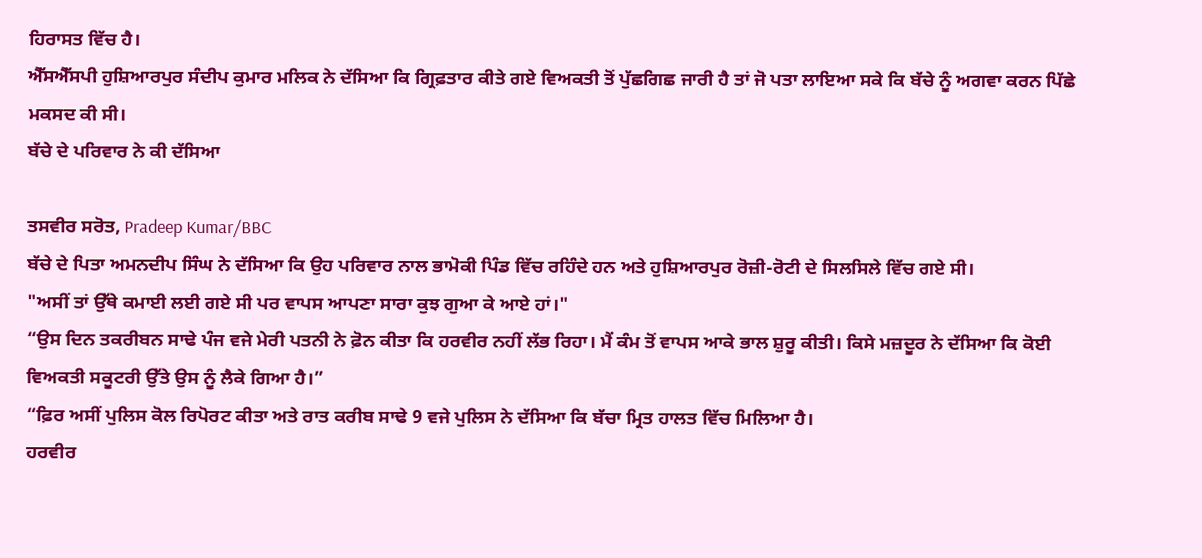ਹਿਰਾਸਤ ਵਿੱਚ ਹੈ।
ਐੱਸਐੱਸਪੀ ਹੁਸ਼ਿਆਰਪੁਰ ਸੰਦੀਪ ਕੁਮਾਰ ਮਲਿਕ ਨੇ ਦੱਸਿਆ ਕਿ ਗ੍ਰਿਫ਼ਤਾਰ ਕੀਤੇ ਗਏ ਵਿਅਕਤੀ ਤੋਂ ਪੁੱਛਗਿਛ ਜਾਰੀ ਹੈ ਤਾਂ ਜੋ ਪਤਾ ਲਾਇਆ ਸਕੇ ਕਿ ਬੱਚੇ ਨੂੰ ਅਗਵਾ ਕਰਨ ਪਿੱਛੇ ਮਕਸਦ ਕੀ ਸੀ।
ਬੱਚੇ ਦੇ ਪਰਿਵਾਰ ਨੇ ਕੀ ਦੱਸਿਆ

ਤਸਵੀਰ ਸਰੋਤ, Pradeep Kumar/BBC
ਬੱਚੇ ਦੇ ਪਿਤਾ ਅਮਨਦੀਪ ਸਿੰਘ ਨੇ ਦੱਸਿਆ ਕਿ ਉਹ ਪਰਿਵਾਰ ਨਾਲ ਭਾਮੋਕੀ ਪਿੰਡ ਵਿੱਚ ਰਹਿੰਦੇ ਹਨ ਅਤੇ ਹੁਸ਼ਿਆਰਪੁਰ ਰੋਜ਼ੀ-ਰੋਟੀ ਦੇ ਸਿਲਸਿਲੇ ਵਿੱਚ ਗਏ ਸੀ।
"ਅਸੀਂ ਤਾਂ ਉੱਥੇ ਕਮਾਈ ਲਈ ਗਏ ਸੀ ਪਰ ਵਾਪਸ ਆਪਣਾ ਸਾਰਾ ਕੁਝ ਗੁਆ ਕੇ ਆਏ ਹਾਂ।"
“ਉਸ ਦਿਨ ਤਕਰੀਬਨ ਸਾਢੇ ਪੰਜ ਵਜੇ ਮੇਰੀ ਪਤਨੀ ਨੇ ਫ਼ੋਨ ਕੀਤਾ ਕਿ ਹਰਵੀਰ ਨਹੀਂ ਲੱਭ ਰਿਹਾ। ਮੈਂ ਕੰਮ ਤੋਂ ਵਾਪਸ ਆਕੇ ਭਾਲ ਸ਼ੁਰੂ ਕੀਤੀ। ਕਿਸੇ ਮਜ਼ਦੂਰ ਨੇ ਦੱਸਿਆ ਕਿ ਕੋਈ ਵਿਅਕਤੀ ਸਕੂਟਰੀ ਉੱਤੇ ਉਸ ਨੂੰ ਲੈਕੇ ਗਿਆ ਹੈ।”
“ਫ਼ਿਰ ਅਸੀਂ ਪੁਲਿਸ ਕੋਲ ਰਿਪੋਰਟ ਕੀਤਾ ਅਤੇ ਰਾਤ ਕਰੀਬ ਸਾਢੇ 9 ਵਜੇ ਪੁਲਿਸ ਨੇ ਦੱਸਿਆ ਕਿ ਬੱਚਾ ਮ੍ਰਿਤ ਹਾਲਤ ਵਿੱਚ ਮਿਲਿਆ ਹੈ।
ਹਰਵੀਰ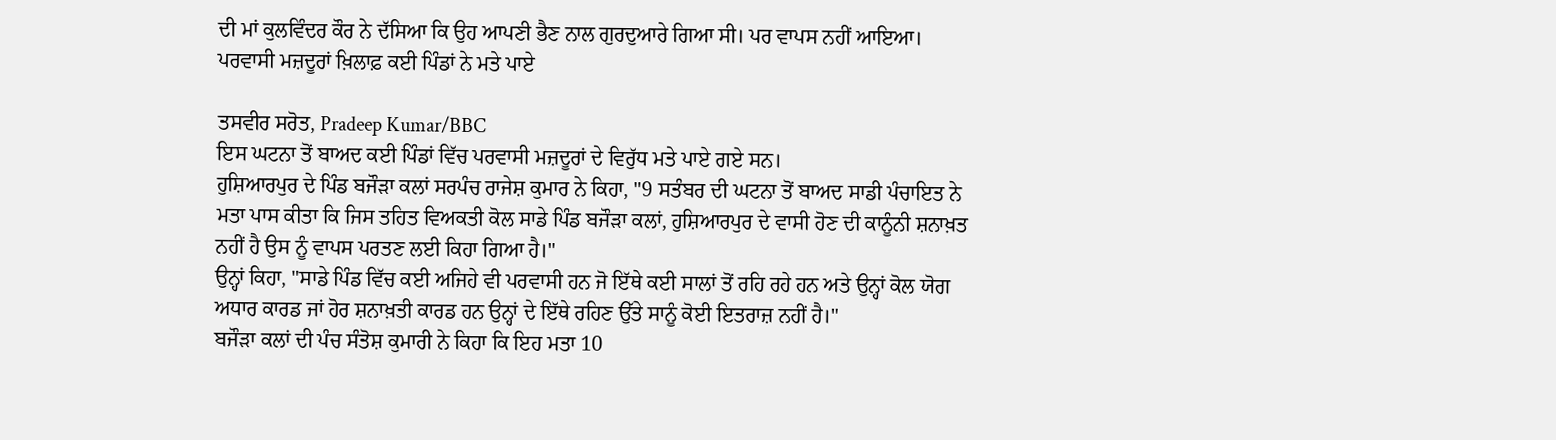ਦੀ ਮਾਂ ਕੁਲਵਿੰਦਰ ਕੌਰ ਨੇ ਦੱਸਿਆ ਕਿ ਉਹ ਆਪਣੀ ਭੈਣ ਨਾਲ ਗੁਰਦੁਆਰੇ ਗਿਆ ਸੀ। ਪਰ ਵਾਪਸ ਨਹੀਂ ਆਇਆ।
ਪਰਵਾਸੀ ਮਜ਼ਦੂਰਾਂ ਖ਼ਿਲਾਫ਼ ਕਈ ਪਿੰਡਾਂ ਨੇ ਮਤੇ ਪਾਏ

ਤਸਵੀਰ ਸਰੋਤ, Pradeep Kumar/BBC
ਇਸ ਘਟਨਾ ਤੋਂ ਬਾਅਦ ਕਈ ਪਿੰਡਾਂ ਵਿੱਚ ਪਰਵਾਸੀ ਮਜ਼ਦੂਰਾਂ ਦੇ ਵਿਰੁੱਧ ਮਤੇ ਪਾਏ ਗਏ ਸਨ।
ਹੁਸ਼ਿਆਰਪੁਰ ਦੇ ਪਿੰਡ ਬਜੌੜਾ ਕਲਾਂ ਸਰਪੰਚ ਰਾਜੇਸ਼ ਕੁਮਾਰ ਨੇ ਕਿਹਾ, "9 ਸਤੰਬਰ ਦੀ ਘਟਨਾ ਤੋਂ ਬਾਅਦ ਸਾਡੀ ਪੰਚਾਇਤ ਨੇ ਮਤਾ ਪਾਸ ਕੀਤਾ ਕਿ ਜਿਸ ਤਹਿਤ ਵਿਅਕਤੀ ਕੋਲ ਸਾਡੇ ਪਿੰਡ ਬਜੌੜਾ ਕਲਾਂ, ਹੁਸ਼ਿਆਰਪੁਰ ਦੇ ਵਾਸੀ ਹੋਣ ਦੀ ਕਾਨੂੰਨੀ ਸ਼ਨਾਖ਼ਤ ਨਹੀਂ ਹੈ ਉਸ ਨੂੰ ਵਾਪਸ ਪਰਤਣ ਲਈ ਕਿਹਾ ਗਿਆ ਹੈ।"
ਉਨ੍ਹਾਂ ਕਿਹਾ, "ਸਾਡੇ ਪਿੰਡ ਵਿੱਚ ਕਈ ਅਜਿਹੇ ਵੀ ਪਰਵਾਸੀ ਹਨ ਜੋ ਇੱਥੇ ਕਈ ਸਾਲਾਂ ਤੋਂ ਰਹਿ ਰਹੇ ਹਨ ਅਤੇ ਉਨ੍ਹਾਂ ਕੋਲ ਯੋਗ ਅਧਾਰ ਕਾਰਡ ਜਾਂ ਹੋਰ ਸ਼ਨਾਖ਼ਤੀ ਕਾਰਡ ਹਨ ਉਨ੍ਹਾਂ ਦੇ ਇੱਥੇ ਰਹਿਣ ਉੱਤੇ ਸਾਨੂੰ ਕੋਈ ਇਤਰਾਜ਼ ਨਹੀਂ ਹੈ।"
ਬਜੌੜਾ ਕਲਾਂ ਦੀ ਪੰਚ ਸੰਤੋਸ਼ ਕੁਮਾਰੀ ਨੇ ਕਿਹਾ ਕਿ ਇਹ ਮਤਾ 10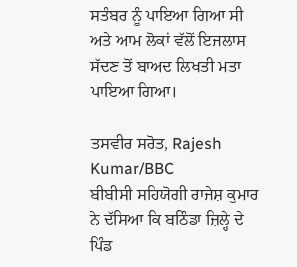ਸਤੰਬਰ ਨੂੰ ਪਾਇਆ ਗਿਆ ਸੀ ਅਤੇ ਆਮ ਲੋਕਾਂ ਵੱਲੋਂ ਇਜਲਾਸ ਸੱਦਣ ਤੋਂ ਬਾਅਦ ਲਿਖਤੀ ਮਤਾ ਪਾਇਆ ਗਿਆ।

ਤਸਵੀਰ ਸਰੋਤ, Rajesh Kumar/BBC
ਬੀਬੀਸੀ ਸਹਿਯੋਗੀ ਰਾਜੇਸ਼ ਕੁਮਾਰ ਨੇ ਦੱਸਿਆ ਕਿ ਬਠਿੰਡਾ ਜ਼ਿਲ੍ਹੇ ਦੇ ਪਿੰਡ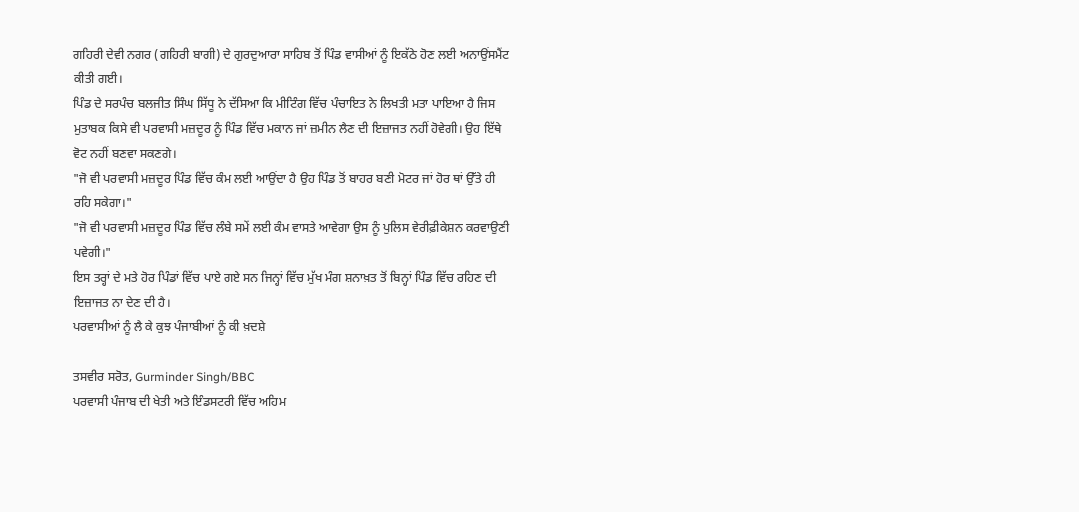ਗਹਿਰੀ ਦੇਵੀ ਨਗਰ (ਗਹਿਰੀ ਬਾਗੀ) ਦੇ ਗੁਰਦੁਆਰਾ ਸਾਹਿਬ ਤੋਂ ਪਿੰਡ ਵਾਸੀਆਂ ਨੂੰ ਇਕੱਠੇ ਹੋਣ ਲਈ ਅਨਾਉਂਸਮੈਂਟ ਕੀਤੀ ਗਈ।
ਪਿੰਡ ਦੇ ਸਰਪੰਚ ਬਲਜੀਤ ਸਿੰਘ ਸਿੱਧੂ ਨੇ ਦੱਸਿਆ ਕਿ ਮੀਟਿੰਗ ਵਿੱਚ ਪੰਚਾਇਤ ਨੇ ਲਿਖਤੀ ਮਤਾ ਪਾਇਆ ਹੈ ਜਿਸ ਮੁਤਾਬਕ ਕਿਸੇ ਵੀ ਪਰਵਾਸੀ ਮਜ਼ਦੂਰ ਨੂੰ ਪਿੰਡ ਵਿੱਚ ਮਕਾਨ ਜਾਂ ਜ਼ਮੀਨ ਲੈਣ ਦੀ ਇਜ਼ਾਜਤ ਨਹੀਂ ਹੋਵੇਗੀ। ਉਹ ਇੱਥੇ ਵੋਟ ਨਹੀਂ ਬਣਵਾ ਸਕਣਗੇ।
"ਜੋ ਵੀ ਪਰਵਾਸੀ ਮਜ਼ਦੂਰ ਪਿੰਡ ਵਿੱਚ ਕੰਮ ਲਈ ਆਉਂਦਾ ਹੈ ਉਹ ਪਿੰਡ ਤੋਂ ਬਾਹਰ ਬਣੀ ਮੋਟਰ ਜਾਂ ਹੋਰ ਥਾਂ ਉੱਤੇ ਹੀ ਰਹਿ ਸਕੇਗਾ।"
"ਜੋ ਵੀ ਪਰਵਾਸੀ ਮਜ਼ਦੂਰ ਪਿੰਡ ਵਿੱਚ ਲੰਬੇ ਸਮੇਂ ਲਈ ਕੰਮ ਵਾਸਤੇ ਆਵੇਗਾ ਉਸ ਨੂੰ ਪੁਲਿਸ ਵੇਰੀਫ਼ੀਕੇਸ਼ਨ ਕਰਵਾਉਣੀ ਪਵੇਗੀ।"
ਇਸ ਤਰ੍ਹਾਂ ਦੇ ਮਤੇ ਹੋਰ ਪਿੰਡਾਂ ਵਿੱਚ ਪਾਏ ਗਏ ਸਨ ਜਿਨ੍ਹਾਂ ਵਿੱਚ ਮੁੱਖ ਮੰਗ ਸ਼ਨਾਖ਼ਤ ਤੋਂ ਬਿਨ੍ਹਾਂ ਪਿੰਡ ਵਿੱਚ ਰਹਿਣ ਦੀ ਇਜ਼ਾਜਤ ਨਾ ਦੇਣ ਦੀ ਹੈ।
ਪਰਵਾਸੀਆਂ ਨੂੰ ਲੈ ਕੇ ਕੁਝ ਪੰਜਾਬੀਆਂ ਨੂੰ ਕੀ ਖ਼ਦਸ਼ੇ

ਤਸਵੀਰ ਸਰੋਤ, Gurminder Singh/BBC
ਪਰਵਾਸੀ ਪੰਜਾਬ ਦੀ ਖੇਤੀ ਅਤੇ ਇੰਡਸਟਰੀ ਵਿੱਚ ਅਹਿਮ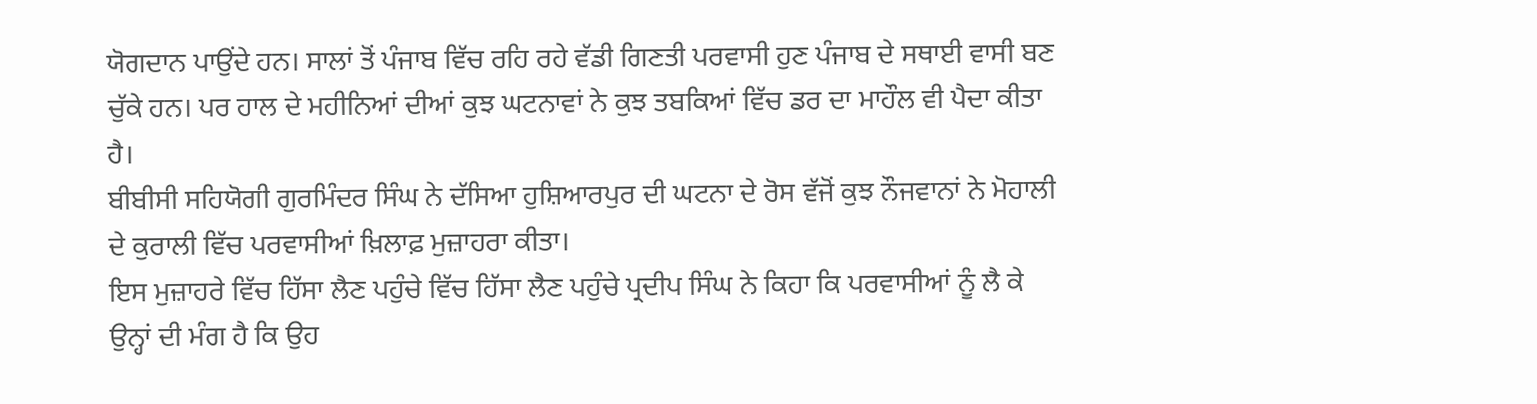ਯੋਗਦਾਨ ਪਾਉਂਦੇ ਹਨ। ਸਾਲਾਂ ਤੋਂ ਪੰਜਾਬ ਵਿੱਚ ਰਹਿ ਰਹੇ ਵੱਡੀ ਗਿਣਤੀ ਪਰਵਾਸੀ ਹੁਣ ਪੰਜਾਬ ਦੇ ਸਥਾਈ ਵਾਸੀ ਬਣ ਚੁੱਕੇ ਹਨ। ਪਰ ਹਾਲ ਦੇ ਮਹੀਨਿਆਂ ਦੀਆਂ ਕੁਝ ਘਟਨਾਵਾਂ ਨੇ ਕੁਝ ਤਬਕਿਆਂ ਵਿੱਚ ਡਰ ਦਾ ਮਾਹੌਲ ਵੀ ਪੈਦਾ ਕੀਤਾ ਹੈ।
ਬੀਬੀਸੀ ਸਹਿਯੋਗੀ ਗੁਰਮਿੰਦਰ ਸਿੰਘ ਨੇ ਦੱਸਿਆ ਹੁਸ਼ਿਆਰਪੁਰ ਦੀ ਘਟਨਾ ਦੇ ਰੋਸ ਵੱਜੋਂ ਕੁਝ ਨੌਜਵਾਨਾਂ ਨੇ ਮੋਹਾਲੀ ਦੇ ਕੁਰਾਲੀ ਵਿੱਚ ਪਰਵਾਸੀਆਂ ਖ਼ਿਲਾਫ਼ ਮੁਜ਼ਾਹਰਾ ਕੀਤਾ।
ਇਸ ਮੁਜ਼ਾਹਰੇ ਵਿੱਚ ਹਿੱਸਾ ਲੈਣ ਪਹੁੰਚੇ ਵਿੱਚ ਹਿੱਸਾ ਲੈਣ ਪਹੁੰਚੇ ਪ੍ਰਦੀਪ ਸਿੰਘ ਨੇ ਕਿਹਾ ਕਿ ਪਰਵਾਸੀਆਂ ਨੂੰ ਲੈ ਕੇ ਉਨ੍ਹਾਂ ਦੀ ਮੰਗ ਹੈ ਕਿ ਉਹ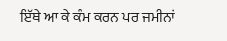ਇੱਥੇ ਆ ਕੇ ਕੰਮ ਕਰਨ ਪਰ ਜਮੀਨਾਂ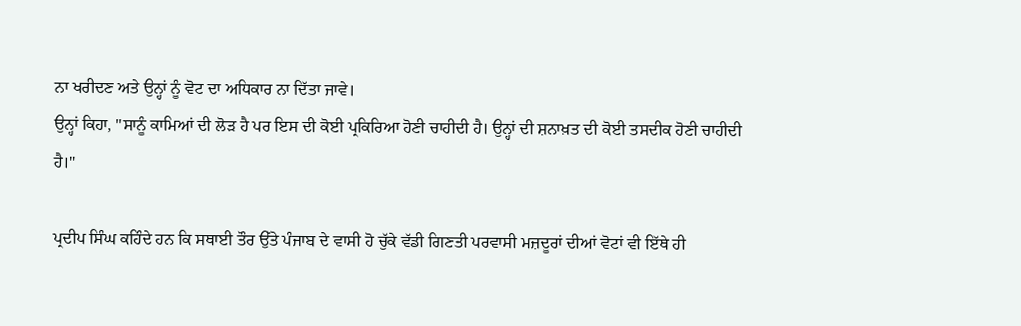ਨਾ ਖਰੀਦਣ ਅਤੇ ਉਨ੍ਹਾਂ ਨੂੰ ਵੋਟ ਦਾ ਅਧਿਕਾਰ ਨਾ ਦਿੱਤਾ ਜਾਵੇ।
ਉਨ੍ਹਾਂ ਕਿਹਾ, "ਸਾਨੂੰ ਕਾਮਿਆਂ ਦੀ ਲੋੜ ਹੈ ਪਰ ਇਸ ਦੀ ਕੋਈ ਪ੍ਰਕਿਰਿਆ ਹੋਣੀ ਚਾਹੀਦੀ ਹੈ। ਉਨ੍ਹਾਂ ਦੀ ਸ਼ਨਾਖ਼ਤ ਦੀ ਕੋਈ ਤਸਦੀਕ ਹੋਣੀ ਚਾਹੀਦੀ ਹੈ।"

ਪ੍ਰਦੀਪ ਸਿੰਘ ਕਹਿੰਦੇ ਹਨ ਕਿ ਸਥਾਈ ਤੌਰ ਉੱਤੇ ਪੰਜਾਬ ਦੇ ਵਾਸੀ ਹੋ ਚੁੱਕੇ ਵੱਡੀ ਗਿਣਤੀ ਪਰਵਾਸੀ ਮਜ਼ਦੂਰਾਂ ਦੀਆਂ ਵੋਟਾਂ ਵੀ ਇੱਥੇ ਹੀ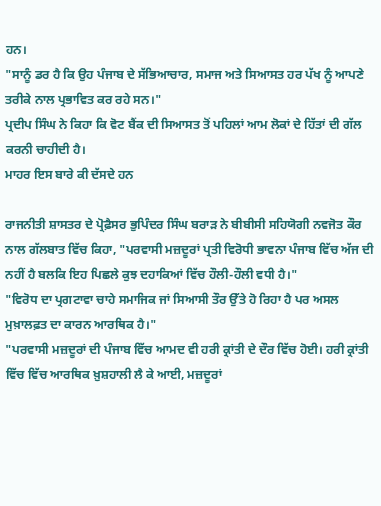ਹਨ।
"ਸਾਨੂੰ ਡਰ ਹੈ ਕਿ ਉਹ ਪੰਜਾਬ ਦੇ ਸੱਭਿਆਚਾਰ, ਸਮਾਜ ਅਤੇ ਸਿਆਸਤ ਹਰ ਪੱਖ ਨੂੰ ਆਪਣੇ ਤਰੀਕੇ ਨਾਲ ਪ੍ਰਭਾਵਿਤ ਕਰ ਰਹੇ ਸਨ।"
ਪ੍ਰਦੀਪ ਸਿੰਘ ਨੇ ਕਿਹਾ ਕਿ ਵੋਟ ਬੈਂਕ ਦੀ ਸਿਆਸਤ ਤੋਂ ਪਹਿਲਾਂ ਆਮ ਲੋਕਾਂ ਦੇ ਹਿੱਤਾਂ ਦੀ ਗੱਲ ਕਰਨੀ ਚਾਹੀਦੀ ਹੈ।
ਮਾਹਰ ਇਸ ਬਾਰੇ ਕੀ ਦੱਸਦੇ ਹਨ

ਰਾਜਨੀਤੀ ਸ਼ਾਸਤਰ ਦੇ ਪ੍ਰੋਫ਼ੈਸਰ ਭੁਪਿੰਦਰ ਸਿੰਘ ਬਰਾੜ ਨੇ ਬੀਬੀਸੀ ਸਹਿਯੋਗੀ ਨਵਜੋਤ ਕੌਰ ਨਾਲ ਗੱਲਬਾਤ ਵਿੱਚ ਕਿਹਾ, "ਪਰਵਾਸੀ ਮਜ਼ਦੂਰਾਂ ਪ੍ਰਤੀ ਵਿਰੋਧੀ ਭਾਵਨਾ ਪੰਜਾਬ ਵਿੱਚ ਅੱਜ ਦੀ ਨਹੀਂ ਹੈ ਬਲਕਿ ਇਹ ਪਿਛਲੇ ਕੁਝ ਦਹਾਕਿਆਂ ਵਿੱਚ ਹੌਲੀ-ਹੌਲੀ ਵਧੀ ਹੈ।"
"ਵਿਰੋਧ ਦਾ ਪ੍ਰਗਟਾਵਾ ਚਾਹੇ ਸਮਾਜਿਕ ਜਾਂ ਸਿਆਸੀ ਤੌਰ ਉੱਤੇ ਹੋ ਰਿਹਾ ਹੈ ਪਰ ਅਸਲ ਮੁਖ਼ਾਲਫ਼ਤ ਦਾ ਕਾਰਨ ਆਰਥਿਕ ਹੈ।"
"ਪਰਵਾਸੀ ਮਜ਼ਦੂਰਾਂ ਦੀ ਪੰਜਾਬ ਵਿੱਚ ਆਮਦ ਵੀ ਹਰੀ ਕ੍ਰਾਂਤੀ ਦੇ ਦੌਰ ਵਿੱਚ ਹੋਈ। ਹਰੀ ਕ੍ਰਾਂਤੀ ਵਿੱਚ ਵਿੱਚ ਆਰਥਿਕ ਖ਼ੁਸ਼ਹਾਲੀ ਲੈ ਕੇ ਆਈ, ਮਜ਼ਦੂਰਾਂ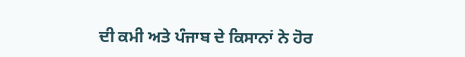ਦੀ ਕਮੀ ਅਤੇ ਪੰਜਾਬ ਦੇ ਕਿਸਾਨਾਂ ਨੇ ਹੋਰ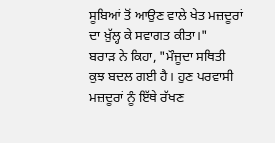ਸੂਬਿਆਂ ਤੋਂ ਆਉਣ ਵਾਲੇ ਖੇਤ ਮਜ਼ਦੂਰਾਂ ਦਾ ਖ਼ੁੱਲ੍ਹ ਕੇ ਸਵਾਗਤ ਕੀਤਾ।"
ਬਰਾੜ ਨੇ ਕਿਹਾ, "ਮੌਜੂਦਾ ਸਥਿਤੀ ਕੁਝ ਬਦਲ ਗਈ ਹੈ। ਹੁਣ ਪਰਵਾਸੀ ਮਜ਼ਦੂਰਾਂ ਨੂੰ ਇੱਥੇ ਰੱਖਣ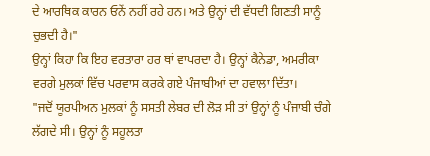ਦੇ ਆਰਥਿਕ ਕਾਰਨ ਓਨੇਂ ਨਹੀਂ ਰਹੇ ਹਨ। ਅਤੇ ਉਨ੍ਹਾਂ ਦੀ ਵੱਧਦੀ ਗਿਣਤੀ ਸਾਨੂੰ ਚੁਭਦੀ ਹੈ।"
ਉਨ੍ਹਾਂ ਕਿਹਾ ਕਿ ਇਹ ਵਰਤਾਰਾ ਹਰ ਥਾਂ ਵਾਪਰਦਾ ਹੈ। ਉਨ੍ਹਾਂ ਕੈਨੇਡਾ, ਅਮਰੀਕਾ ਵਰਗੇ ਮੁਲਕਾਂ ਵਿੱਚ ਪਰਵਾਸ ਕਰਕੇ ਗਏ ਪੰਜਾਬੀਆਂ ਦਾ ਹਵਾਲਾ ਦਿੱਤਾ।
"ਜਦੋਂ ਯੂਰਪੀਅਨ ਮੁਲਕਾਂ ਨੂੰ ਸਸਤੀ ਲੇਬਰ ਦੀ ਲੋੜ ਸੀ ਤਾਂ ਉਨ੍ਹਾਂ ਨੂੰ ਪੰਜਾਬੀ ਚੰਗੇ ਲੱਗਦੇ ਸੀ। ਉਨ੍ਹਾਂ ਨੂੰ ਸਹੂਲਤਾ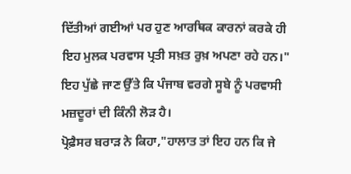ਦਿੱਤੀਆਂ ਗਈਆਂ ਪਰ ਹੁਣ ਆਰਥਿਕ ਕਾਰਨਾਂ ਕਰਕੇ ਹੀ ਇਹ ਮੁਲਕ ਪਰਵਾਸ ਪ੍ਰਤੀ ਸਖ਼ਤ ਰੁਖ਼ ਅਪਣਾ ਰਹੇ ਹਨ।"
ਇਹ ਪੁੱਛੇ ਜਾਣ ਉੱਤੇ ਕਿ ਪੰਜਾਬ ਵਰਗੇ ਸੂਬੇ ਨੂੰ ਪਰਵਾਸੀ ਮਜ਼ਦੂਰਾਂ ਦੀ ਕਿੰਨੀ ਲੋੜ ਹੈ।
ਪ੍ਰੋਫ਼ੈਸਰ ਬਰਾੜ ਨੇ ਕਿਹਾ,"ਹਾਲਾਤ ਤਾਂ ਇਹ ਹਨ ਕਿ ਜੇ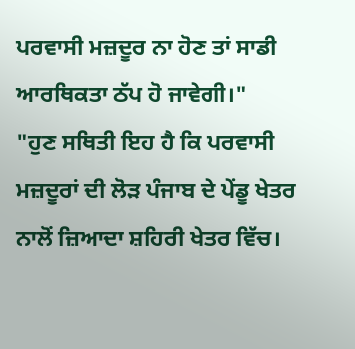ਪਰਵਾਸੀ ਮਜ਼ਦੂਰ ਨਾ ਹੋਣ ਤਾਂ ਸਾਡੀ ਆਰਥਿਕਤਾ ਠੱਪ ਹੋ ਜਾਵੇਗੀ।"
"ਹੁਣ ਸਥਿਤੀ ਇਹ ਹੈ ਕਿ ਪਰਵਾਸੀ ਮਜ਼ਦੂਰਾਂ ਦੀ ਲੋੜ ਪੰਜਾਬ ਦੇ ਪੇਂਡੂ ਖੇਤਰ ਨਾਲੋਂ ਜ਼ਿਆਦਾ ਸ਼ਹਿਰੀ ਖੇਤਰ ਵਿੱਚ।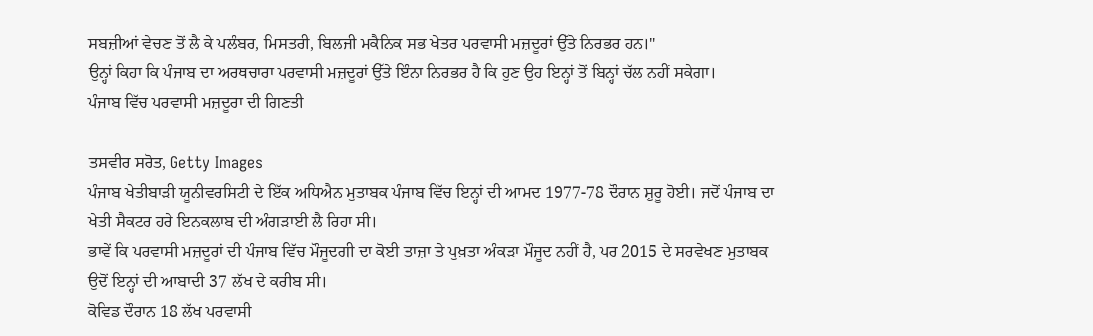ਸਬਜ਼ੀਆਂ ਵੇਚਣ ਤੋਂ ਲੈ ਕੇ ਪਲੰਬਰ, ਮਿਸਤਰੀ, ਬਿਲਜੀ ਮਕੈਨਿਕ ਸਭ ਖੇਤਰ ਪਰਵਾਸੀ ਮਜ਼ਦੂਰਾਂ ਉੱਤੇ ਨਿਰਭਰ ਹਨ।"
ਉਨ੍ਹਾਂ ਕਿਹਾ ਕਿ ਪੰਜਾਬ ਦਾ ਅਰਥਚਾਰਾ ਪਰਵਾਸੀ ਮਜ਼ਦੂਰਾਂ ਉੱਤੇ ਇੰਨਾ ਨਿਰਭਰ ਹੈ ਕਿ ਹੁਣ ਉਹ ਇਨ੍ਹਾਂ ਤੋਂ ਬਿਨ੍ਹਾਂ ਚੱਲ ਨਹੀਂ ਸਕੇਗਾ।
ਪੰਜਾਬ ਵਿੱਚ ਪਰਵਾਸੀ ਮਜ਼ਦੂਰਾ ਦੀ ਗਿਣਤੀ

ਤਸਵੀਰ ਸਰੋਤ, Getty Images
ਪੰਜਾਬ ਖੇਤੀਬਾੜੀ ਯੂਨੀਵਰਸਿਟੀ ਦੇ ਇੱਕ ਅਧਿਐਨ ਮੁਤਾਬਕ ਪੰਜਾਬ ਵਿੱਚ ਇਨ੍ਹਾਂ ਦੀ ਆਮਦ 1977-78 ਦੌਰਾਨ ਸ਼ੁਰੂ ਹੋਈ। ਜਦੋਂ ਪੰਜਾਬ ਦਾ ਖੇਤੀ ਸੈਕਟਰ ਹਰੇ ਇਨਕਲਾਬ ਦੀ ਅੰਗੜਾਈ ਲੈ ਰਿਹਾ ਸੀ।
ਭਾਵੇਂ ਕਿ ਪਰਵਾਸੀ ਮਜ਼ਦੂਰਾਂ ਦੀ ਪੰਜਾਬ ਵਿੱਚ ਮੌਜੂਦਗੀ ਦਾ ਕੋਈ ਤਾਜ਼ਾ ਤੇ ਪੁਖ਼ਤਾ ਅੰਕੜਾ ਮੌਜੂਦ ਨਹੀਂ ਹੈ, ਪਰ 2015 ਦੇ ਸਰਵੇਖਣ ਮੁਤਾਬਕ ਉਦੋਂ ਇਨ੍ਹਾਂ ਦੀ ਆਬਾਦੀ 37 ਲੱਖ ਦੇ ਕਰੀਬ ਸੀ।
ਕੋਵਿਡ ਦੌਰਾਨ 18 ਲੱਖ ਪਰਵਾਸੀ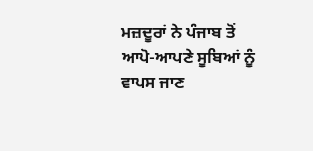ਮਜ਼ਦੂਰਾਂ ਨੇ ਪੰਜਾਬ ਤੋਂ ਆਪੋ-ਆਪਣੇ ਸੂਬਿਆਂ ਨੂੰ ਵਾਪਸ ਜਾਣ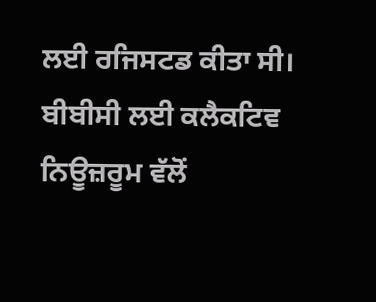ਲਈ ਰਜਿਸਟਡ ਕੀਤਾ ਸੀ।
ਬੀਬੀਸੀ ਲਈ ਕਲੈਕਟਿਵ ਨਿਊਜ਼ਰੂਮ ਵੱਲੋਂ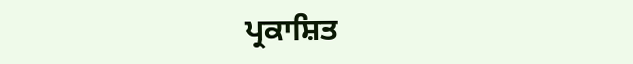ਪ੍ਰਕਾਸ਼ਿਤ